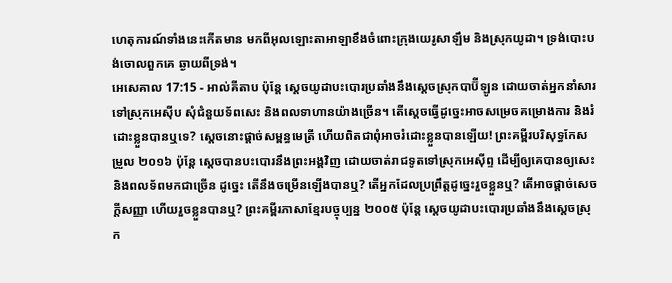ហេតុការណ៍ទាំងនេះកើតមាន មកពីអុលឡោះតាអាឡាខឹងចំពោះក្រុងយេរូសាឡឹម និងស្រុកយូដា។ ទ្រង់បោះបង់ចោលពួកគេ ឆ្ងាយពីទ្រង់។
អេសេគាល 17:15 - អាល់គីតាប ប៉ុន្តែ ស្ដេចយូដាបះបោរប្រឆាំងនឹងស្ដេចស្រុកបាប៊ីឡូន ដោយចាត់អ្នកនាំសារទៅស្រុកអេស៊ីប សុំជំនួយទ័ពសេះ និងពលទាហានយ៉ាងច្រើន។ តើស្ដេចធ្វើដូច្នេះអាចសម្រេចគម្រោងការ និងរំដោះខ្លួនបានឬទេ? ស្ដេចនោះផ្ដាច់សម្ពន្ធមេត្រី ហើយពិតជាពុំអាចរំដោះខ្លួនបានឡើយ! ព្រះគម្ពីរបរិសុទ្ធកែសម្រួល ២០១៦ ប៉ុន្តែ ស្តេចបានបះបោរនឹងព្រះអង្គវិញ ដោយចាត់រាជទូតទៅស្រុកអេស៊ីព្ទ ដើម្បីឲ្យគេបានឲ្យសេះ និងពលទ័ពមកជាច្រើន ដូច្នេះ តើនឹងចម្រើនឡើងបានឬ? តើអ្នកដែលប្រព្រឹត្តដូច្នេះរួចខ្លួនឬ? តើអាចផ្តាច់សេចក្ដីសញ្ញា ហើយរួចខ្លួនបានឬ? ព្រះគម្ពីរភាសាខ្មែរបច្ចុប្បន្ន ២០០៥ ប៉ុន្តែ ស្ដេចយូដាបះបោរប្រឆាំងនឹងស្ដេចស្រុក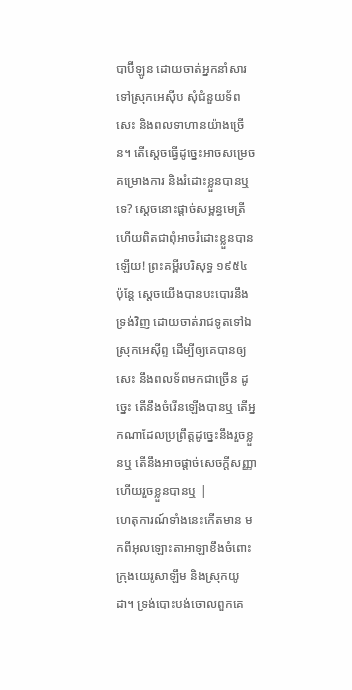បាប៊ីឡូន ដោយចាត់អ្នកនាំសារទៅស្រុកអេស៊ីប សុំជំនួយទ័ពសេះ និងពលទាហានយ៉ាងច្រើន។ តើស្ដេចធ្វើដូច្នេះអាចសម្រេចគម្រោងការ និងរំដោះខ្លួនបានឬទេ? ស្ដេចនោះផ្ដាច់សម្ពន្ធមេត្រី ហើយពិតជាពុំអាចរំដោះខ្លួនបានឡើយ! ព្រះគម្ពីរបរិសុទ្ធ ១៩៥៤ ប៉ុន្តែ ស្តេចយើងបានបះបោរនឹងទ្រង់វិញ ដោយចាត់រាជទូតទៅឯស្រុកអេស៊ីព្ទ ដើម្បីឲ្យគេបានឲ្យសេះ នឹងពលទ័ពមកជាច្រើន ដូច្នេះ តើនឹងចំរើនឡើងបានឬ តើអ្នកណាដែលប្រព្រឹត្តដូច្នេះនឹងរួចខ្លួនឬ តើនឹងអាចផ្តាច់សេចក្ដីសញ្ញា ហើយរួចខ្លួនបានឬ |
ហេតុការណ៍ទាំងនេះកើតមាន មកពីអុលឡោះតាអាឡាខឹងចំពោះក្រុងយេរូសាឡឹម និងស្រុកយូដា។ ទ្រង់បោះបង់ចោលពួកគេ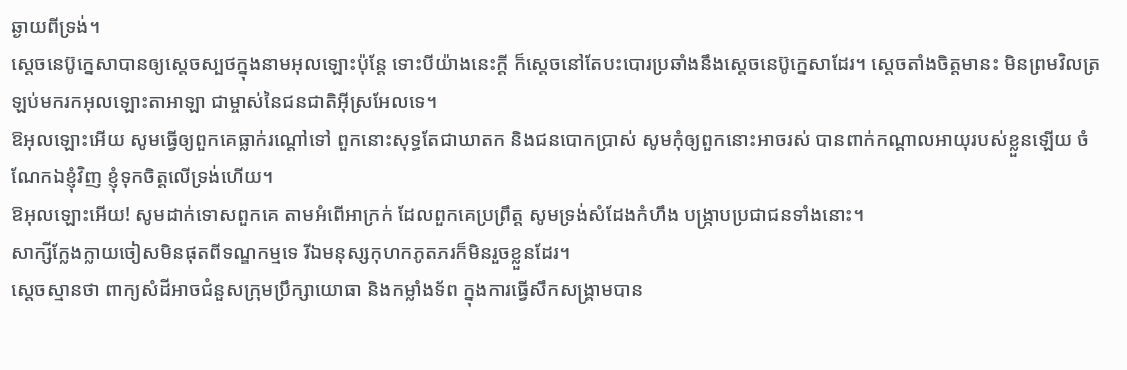ឆ្ងាយពីទ្រង់។
ស្តេចនេប៊ូក្នេសាបានឲ្យស្តេចស្បថក្នុងនាមអុលឡោះប៉ុន្តែ ទោះបីយ៉ាងនេះក្តី ក៏ស្តេចនៅតែបះបោរប្រឆាំងនឹងស្តេចនេប៊ូក្នេសាដែរ។ ស្តេចតាំងចិត្តមានះ មិនព្រមវិលត្រឡប់មករកអុលឡោះតាអាឡា ជាម្ចាស់នៃជនជាតិអ៊ីស្រអែលទេ។
ឱអុលឡោះអើយ សូមធ្វើឲ្យពួកគេធ្លាក់រណ្ដៅទៅ ពួកនោះសុទ្ធតែជាឃាតក និងជនបោកប្រាស់ សូមកុំឲ្យពួកនោះអាចរស់ បានពាក់កណ្ដាលអាយុរបស់ខ្លួនឡើយ ចំណែកឯខ្ញុំវិញ ខ្ញុំទុកចិត្តលើទ្រង់ហើយ។
ឱអុលឡោះអើយ! សូមដាក់ទោសពួកគេ តាមអំពើអាក្រក់ ដែលពួកគេប្រព្រឹត្ត សូមទ្រង់សំដែងកំហឹង បង្ក្រាបប្រជាជនទាំងនោះ។
សាក្សីក្លែងក្លាយចៀសមិនផុតពីទណ្ឌកម្មទេ រីឯមនុស្សកុហកភូតភរក៏មិនរួចខ្លួនដែរ។
ស្តេចស្មានថា ពាក្យសំដីអាចជំនួសក្រុមប្រឹក្សាយោធា និងកម្លាំងទ័ព ក្នុងការធ្វើសឹកសង្គ្រាមបាន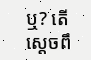ឬ? តើស្តេចពឹ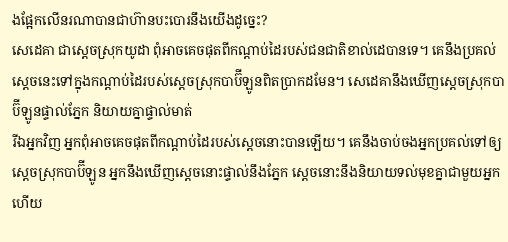ងផ្អែកលើនរណាបានជាហ៊ានបះបោរនឹងយើងដូច្នេះ?
សេដេគា ជាស្ដេចស្រុកយូដា ពុំអាចគេចផុតពីកណ្ដាប់ដៃរបស់ជនជាតិខាល់ដេបានទេ។ គេនឹងប្រគល់ស្ដេចនេះទៅក្នុងកណ្ដាប់ដៃរបស់ស្ដេចស្រុកបាប៊ីឡូនពិតប្រាកដមែន។ សេដេគានឹងឃើញស្ដេចស្រុកបាប៊ីឡូនផ្ទាល់ភ្នែក និយាយគ្នាផ្ទាល់មាត់
រីឯអ្នកវិញ អ្នកពុំអាចគេចផុតពីកណ្ដាប់ដៃរបស់ស្ដេចនោះបានឡើយ។ គេនឹងចាប់ចងអ្នកប្រគល់ទៅឲ្យស្ដេចស្រុកបាប៊ីឡូន អ្នកនឹងឃើញស្ដេចនោះផ្ទាល់នឹងភ្នែក ស្ដេចនោះនឹងនិយាយទល់មុខគ្នាជាមួយអ្នក ហើយ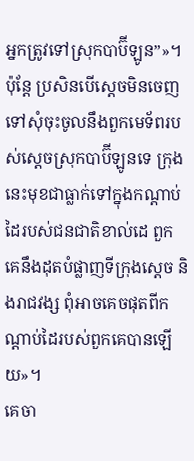អ្នកត្រូវទៅស្រុកបាប៊ីឡូន”»។
ប៉ុន្តែ ប្រសិនបើស្តេចមិនចេញទៅសុំចុះចូលនឹងពួកមេទ័ពរបស់ស្ដេចស្រុកបាប៊ីឡូនទេ ក្រុងនេះមុខជាធ្លាក់ទៅក្នុងកណ្ដាប់ដៃរបស់ជនជាតិខាល់ដេ ពួកគេនឹងដុតបំផ្លាញទីក្រុងស្តេច និងរាជវង្ស ពុំអាចគេចផុតពីកណ្ដាប់ដៃរបស់ពួកគេបានឡើយ»។
គេចា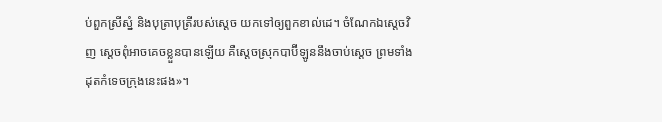ប់ពួកស្រីស្នំ និងបុត្រាបុត្រីរបស់ស្តេច យកទៅឲ្យពួកខាល់ដេ។ ចំណែកឯស្តេចវិញ ស្តេចពុំអាចគេចខ្លួនបានឡើយ គឺស្ដេចស្រុកបាប៊ីឡូននឹងចាប់ស្តេច ព្រមទាំងដុតកំទេចក្រុងនេះផង»។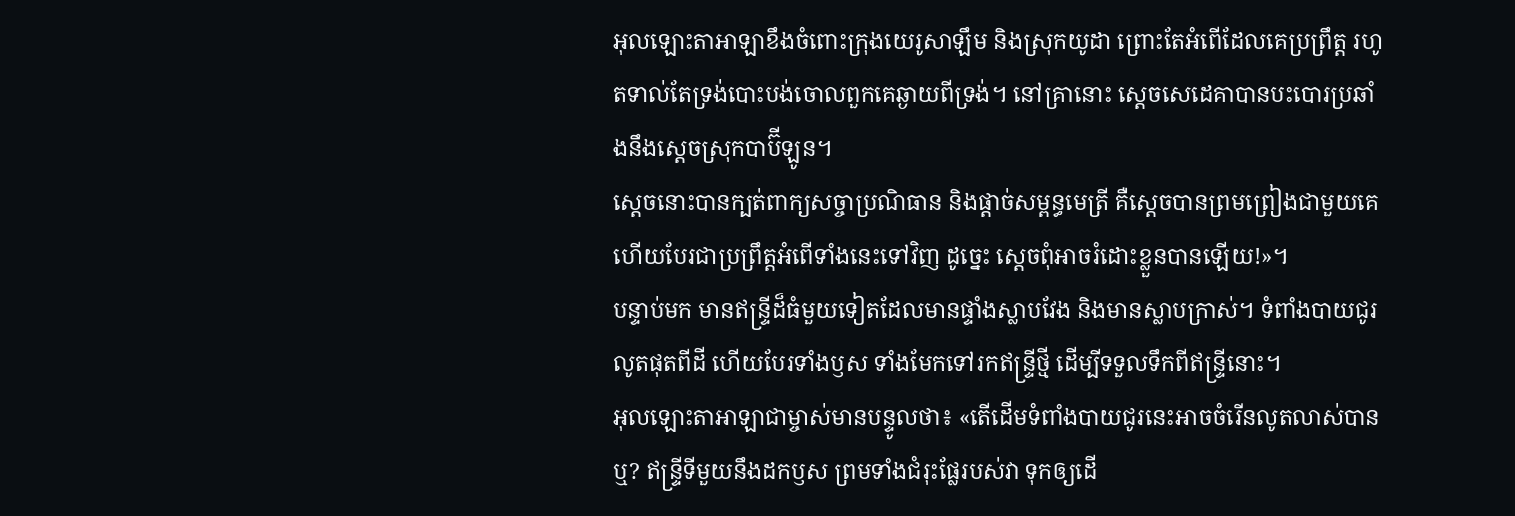អុលឡោះតាអាឡាខឹងចំពោះក្រុងយេរូសាឡឹម និងស្រុកយូដា ព្រោះតែអំពើដែលគេប្រព្រឹត្ត រហូតទាល់តែទ្រង់បោះបង់ចោលពួកគេឆ្ងាយពីទ្រង់។ នៅគ្រានោះ ស្តេចសេដេគាបានបះបោរប្រឆាំងនឹងស្ដេចស្រុកបាប៊ីឡូន។
ស្ដេចនោះបានក្បត់ពាក្យសច្ចាប្រណិធាន និងផ្ដាច់សម្ពន្ធមេត្រី គឺស្ដេចបានព្រមព្រៀងជាមួយគេ ហើយបែរជាប្រព្រឹត្តអំពើទាំងនេះទៅវិញ ដូច្នេះ ស្ដេចពុំអាចរំដោះខ្លួនបានឡើយ!»។
បន្ទាប់មក មានឥន្ទ្រីដ៏ធំមួយទៀតដែលមានផ្ទាំងស្លាបវែង និងមានស្លាបក្រាស់។ ទំពាំងបាយជូរលូតផុតពីដី ហើយបែរទាំងឫស ទាំងមែកទៅរកឥន្ទ្រីថ្មី ដើម្បីទទួលទឹកពីឥន្ទ្រីនោះ។
អុលឡោះតាអាឡាជាម្ចាស់មានបន្ទូលថា៖ «តើដើមទំពាំងបាយជូរនេះអាចចំរើនលូតលាស់បានឬ? ឥន្ទ្រីទីមួយនឹងដកឫស ព្រមទាំងជំរុះផ្លែរបស់វា ទុកឲ្យដើ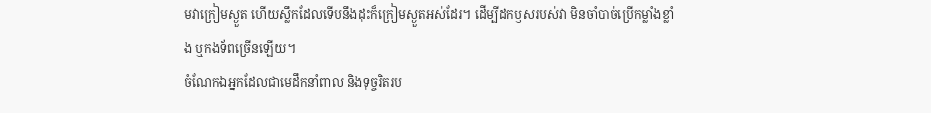មវាក្រៀមស្ងួត ហើយស្លឹកដែលទើបនឹងដុះក៏ក្រៀមស្ងួតអស់ដែរ។ ដើម្បីដកឫសរបស់វា មិនចាំបាច់ប្រើកម្លាំងខ្លាំង ឬកងទ័ពច្រើនឡើយ។
ចំណែកឯអ្នកដែលជាមេដឹកនាំពាល និងទុច្ចរិតរប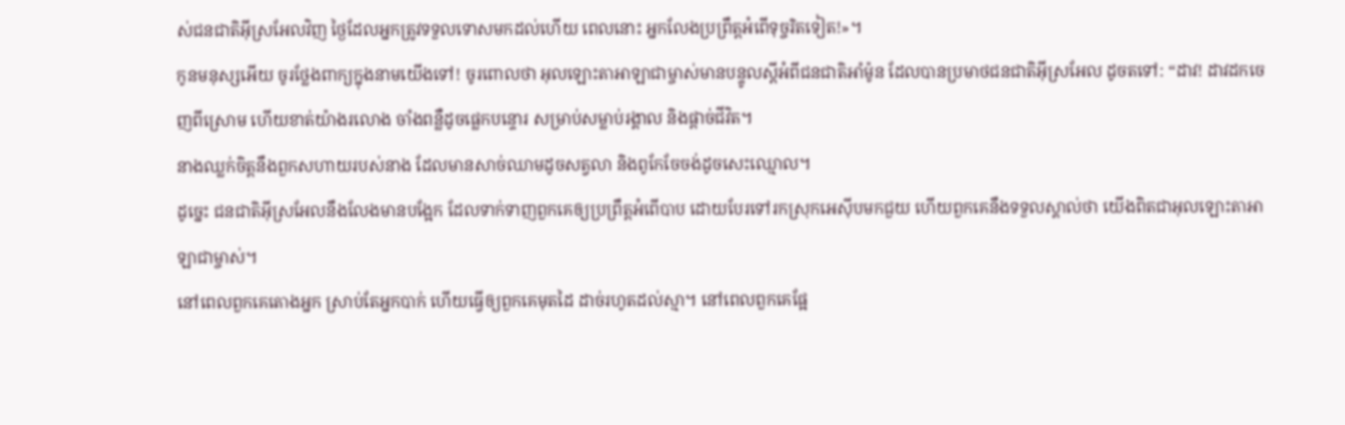ស់ជនជាតិអ៊ីស្រអែលវិញ ថ្ងៃដែលអ្នកត្រូវទទួលទោសមកដល់ហើយ ពេលនោះ អ្នកលែងប្រព្រឹត្តអំពើទុច្ចរិតទៀត!»។
កូនមនុស្សអើយ ចូរថ្លែងពាក្យក្នុងនាមយើងទៅ! ចូរពោលថា អុលឡោះតាអាឡាជាម្ចាស់មានបន្ទូលស្ដីអំពីជនជាតិអាំម៉ូន ដែលបានប្រមាថជនជាតិអ៊ីស្រអែល ដូចតទៅ: “ដាវ! ដាវដកចេញពីស្រោម ហើយខាត់យ៉ាងរលោង ចាំងពន្លឺដូចផ្លេកបន្ទោរ សម្រាប់សម្លាប់រង្គាល និងផ្ដាច់ជីវិត។
នាងឈ្លក់ចិត្តនឹងពួកសហាយរបស់នាង ដែលមានសាច់ឈាមដូចសត្វលា និងពូកែចែចង់ដូចសេះឈ្មោល។
ដូច្នេះ ជនជាតិអ៊ីស្រអែលនឹងលែងមានបង្អែក ដែលទាក់ទាញពួកគេឲ្យប្រព្រឹត្តអំពើបាប ដោយបែរទៅរកស្រុកអេស៊ីបមកជួយ ហើយពួកគេនឹងទទួលស្គាល់ថា យើងពិតជាអុលឡោះតាអាឡាជាម្ចាស់។
នៅពេលពួកគេតោងអ្នក ស្រាប់តែអ្នកបាក់ ហើយធ្វើឲ្យពួកគេមុតដៃ ដាច់រហូតដល់ស្មា។ នៅពេលពួកគេផ្អែ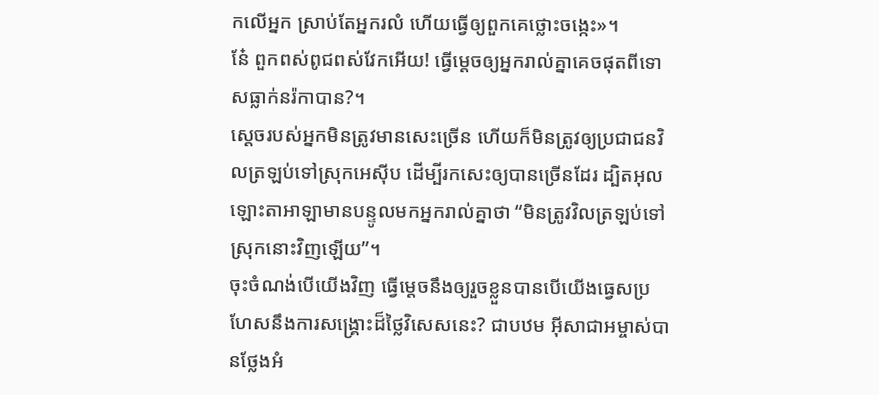កលើអ្នក ស្រាប់តែអ្នករលំ ហើយធ្វើឲ្យពួកគេថ្លោះចង្កេះ»។
នែ៎ ពួកពស់ពូជពស់វែកអើយ! ធ្វើម្ដេចឲ្យអ្នករាល់គ្នាគេចផុតពីទោសធ្លាក់នរ៉កាបាន?។
ស្តេចរបស់អ្នកមិនត្រូវមានសេះច្រើន ហើយក៏មិនត្រូវឲ្យប្រជាជនវិលត្រឡប់ទៅស្រុកអេស៊ីប ដើម្បីរកសេះឲ្យបានច្រើនដែរ ដ្បិតអុលឡោះតាអាឡាមានបន្ទូលមកអ្នករាល់គ្នាថា “មិនត្រូវវិលត្រឡប់ទៅស្រុកនោះវិញឡើយ”។
ចុះចំណង់បើយើងវិញ ធ្វើម្ដេចនឹងឲ្យរួចខ្លួនបានបើយើងធ្វេសប្រហែសនឹងការសង្គ្រោះដ៏ថ្លៃវិសេសនេះ? ជាបឋម អ៊ីសាជាអម្ចាស់បានថ្លែងអំ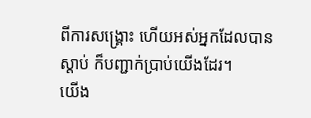ពីការសង្គ្រោះ ហើយអស់អ្នកដែលបានស្ដាប់ ក៏បញ្ជាក់ប្រាប់យើងដែរ។
យើង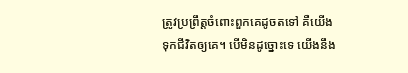ត្រូវប្រព្រឹត្តចំពោះពួកគេដូចតទៅ គឺយើងទុកជីវិតឲ្យគេ។ បើមិនដូច្នោះទេ យើងនឹង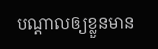បណ្តាលឲ្យខ្លួនមាន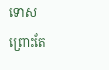ទោស ព្រោះតែ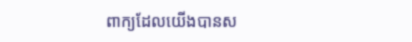ពាក្យដែលយើងបានស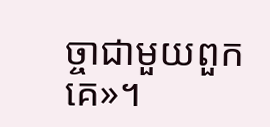ច្ចាជាមួយពួកគេ»។